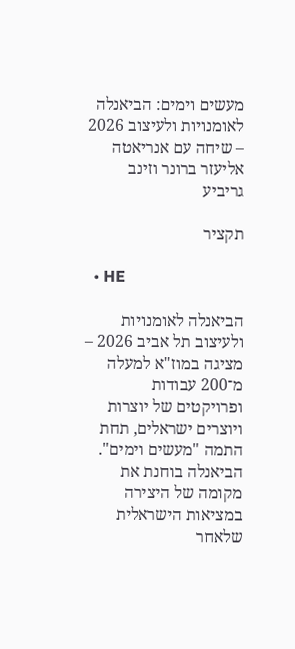מעשים וימים: הביאנלה לאומנויות ולעיצוב 2026 – שיחה עם אנריאטה אליעזר ברונר וזינב גריביע

תקציר

  • HE

הביאנלה לאומנויות ולעיצוב תל אביב 2026 – מציגה במוז"א למעלה מ־200 עבודות ופרויקטים של יוצרות ויוצרים ישראלים, תחת התמה "מעשים וימים". הביאנלה בוחנת את מקומה של היצירה במציאות הישראלית שלאחר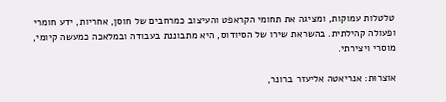טלטלות עמוקות, ומציגה את תחומי הקראפט והעיצוב כמרחבים של חוסן, אחריות, ידע חומרי ופעולה קהילתית. בהשראת שירו של הסיודוס, היא מתבוננת בעבודה ובמלאכה כמעשה קיומי, מוסרי ויצירתי.

אוצרוּת: אנריאטה אליעזר ברונר,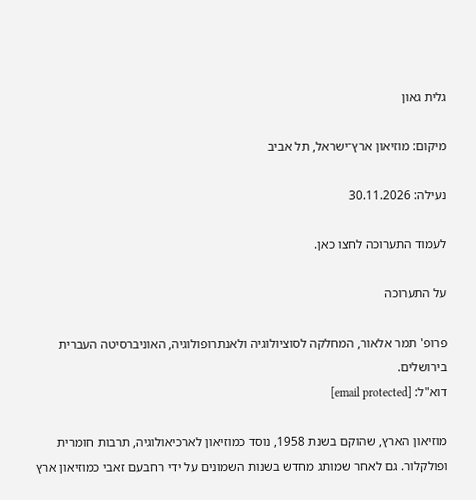גלית גאון

מיקום: מוזיאון ארץ־ישראל, תל אביב

נעילה: 30.11.2026

לעמוד התערוכה לחצו כאן.

על התערוכה

פרופ' תמר אלאור, המחלקה לסוציולוגיה ולאנתרופולוגיה, האוניברסיטה העברית בירושלים.
דוא"ל: [email protected]

מוזיאון הארץ, שהוקם בשנת 1958, נוסד כמוזיאון לארכיאולוגיה, תרבות חומרית ופולקלור. גם לאחר שמותג מחדש בשנות השמונים על ידי רחבעם זאבי כמוזיאון ארץ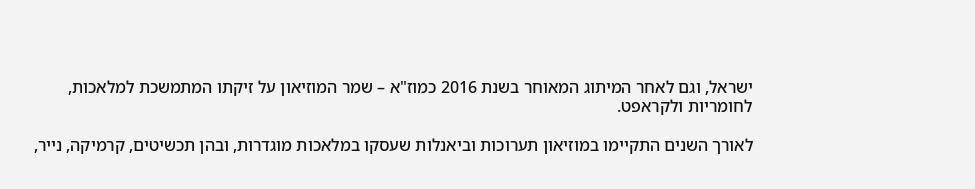ישראל, וגם לאחר המיתוג המאוחר בשנת 2016 כמוז"א – שמר המוזיאון על זיקתו המתמשכת למלאכות, לחומריות ולקראפט.

לאורך השנים התקיימו במוזיאון תערוכות וביאנלות שעסקו במלאכות מוגדרות, ובהן תכשיטים, קרמיקה, נייר,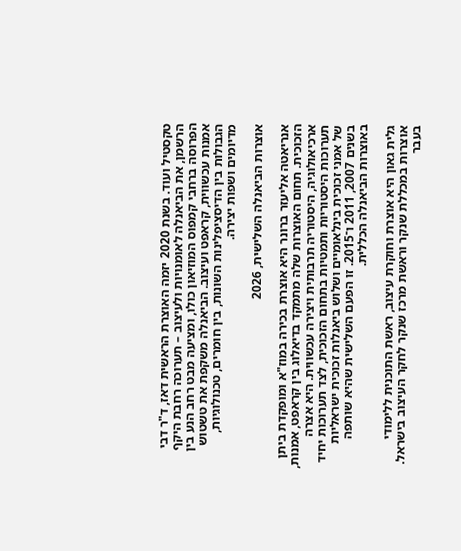טקסטיל ועוד. בשנת 2020 יזמה האוצרת הראשית דאז, ד"ר דבי הרשמן, את הביאנלה לאומנויות ולעיצוב – תערוכה רחבת היקף הפרוסה ברחבי קמפוס המוזיאון כולו, ומציעה מבט רחב הנע בין אמנות עכשווית, קראפט ועיצוב. הביאנלה משקפת את טשטוש הגבולות בין הדיסציפלינות השונות, בין חומרים, טכנולוגיות, מדיומים ושפות יצירה.

אוצרות הביאנלה השלישית, 2026

אנריאטה אליעזר ברונר היא אוצרת בכירה במוז"א ומופקדת ביתן הזכוכית. תחום האוצרות שלה מתמקד בדיאלוג בין קראפט, אמנות, ארכיאולוגיה, היסטוריה תרבותית ויצירה עכשווית. היא אצרה תערוכות היסטוריות ותמטיות בתחום הזכוכית, לצד תערוכות יחיד של אמני זכוכית בינלאומיים ושלוש ביאנלות זכוכית ישראליות בשנים 2007, 2011 ו־2015. זו הפעם השלישית שהיא שותפה באוצרות הביאנלה הכללית.

גלית גאון היא אוצרת וחוקרת עיצוב, ראשת התוכנית ללימודי אוצרות במכללת שנקר וראשת מרכז שנקר לחקר העיצוב בישראל. בעבר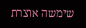שימשה אוצרת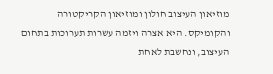מוזיאון העיצוב חולון ומוזיאון הקריקטורה והקומיקס. היא אצרה ויזמה עשרות תערוכות בתחום העיצוב, ונחשבת לאחת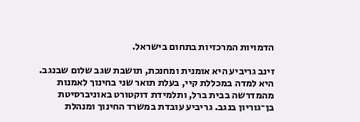הדמויות המרכזיות בתחום בישראל.

זינב גריביע היא אומנית ומחנכת, תושבת שגב שלום שבנגב. היא למדה במכללת קיי, בעלת תואר שני בחינוך לאמנות מהמדרשה בבית ברל, ותלמידת דוקטורט באוניברסיטת בן־גוריון בנגב. גריביע עובדת במשרד החינוך ומנהלת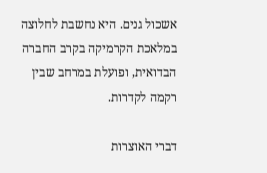אשכול גנים. היא נחשבת לחלוצה במלאכת הקרמיקה בקרב החברה הבדואית, ופועלת במרחב שבין רקמה לקדרות.

דברי האוצרות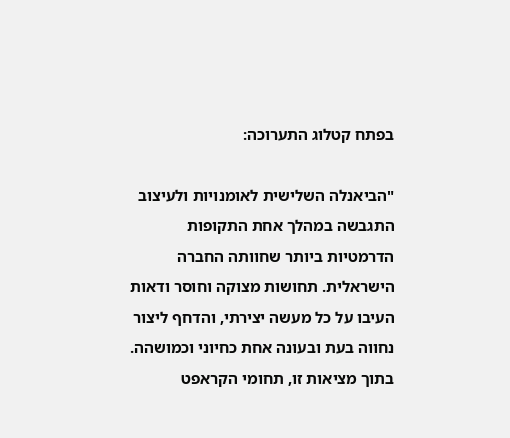בפתח קטלוג התערוכה:

"הביאנלה השלישית לאומנויות ולעיצוב התגבשה במהלך אחת התקופות הדרמטיות ביותר שחוותה החברה הישראלית. תחושות מצוקה וחוסר ודאות העיבו על כל מעשה יצירתי, והדחף ליצור נחווה בעת ובעונה אחת כחיוני וכמושהה. בתוך מציאות זו, תחומי הקראפט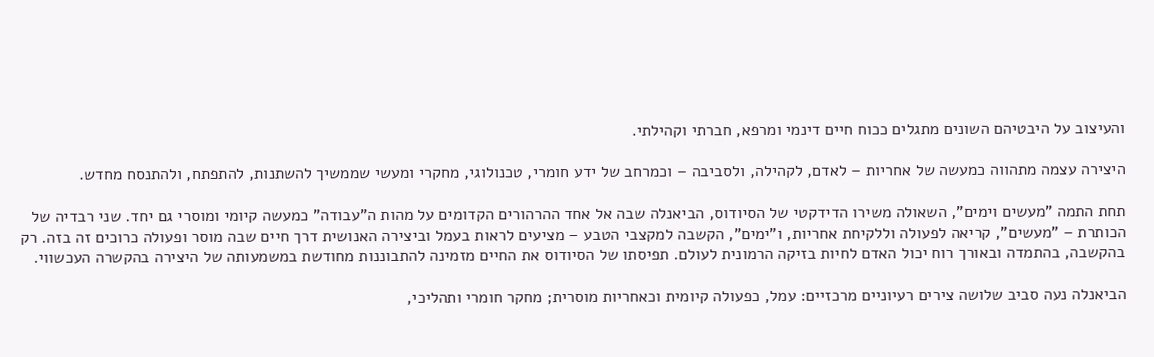והעיצוב על היבטיהם השונים מתגלים ככוח חיים דינמי ומרפא, חברתי וקהילתי.

היצירה עצמה מתהווה כמעשה של אחריות – לאדם, לקהילה, ולסביבה – וכמרחב של ידע חומרי, טכנולוגי, מחקרי ומעשי שממשיך להשתנות, להתפתח, ולהתנסח מחדש.

תחת התמה "מעשים וימים", השאולה משירו הדידקטי של הסיודוס, הביאנלה שבה אל אחד ההרהורים הקדומים על מהות ה"עבודה" כמעשה קיומי ומוסרי גם יחד. שני רבדיה של הכותרת – "מעשים", קריאה לפעולה וללקיחת אחריות, ו"ימים", הקשבה למקצבי הטבע – מציעים לראות בעמל וביצירה האנושית דרך חיים שבה מוסר ופעולה כרוכים זה בזה. רק בהקשבה, בהתמדה ובאורך רוח יכול האדם לחיות בזיקה הרמונית לעולם. תפיסתו של הסיודוס את החיים מזמינה להתבוננות מחודשת במשמעותה של היצירה בהקשרה העכשווי.

הביאנלה נעה סביב שלושה צירים רעיוניים מרכזיים: עמל, כפעולה קיומית וכאחריות מוסרית; מחקר חומרי ותהליכי,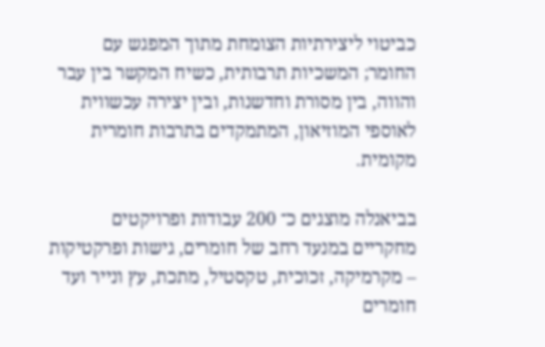כביטוי ליצירתיות הצומחת מתוך המפגש עם החומר; המשכיות תרבותית, כשיח המקשר בין עבר והווה, בין מסורת וחדשנות, ובין יצירה עכשווית לאוספי המוזיאון, המתמקדים בתרבות חומרית מקומית.

בביאנלה מוצגים כ־ 200 עבודות ופרויקטים מחקריים במנעד רחב של חומרים, גישות ופרקטיקות – מקרמיקה, זכוכית, טקסטיל, מתכת, עץ ונייר ועד חומרים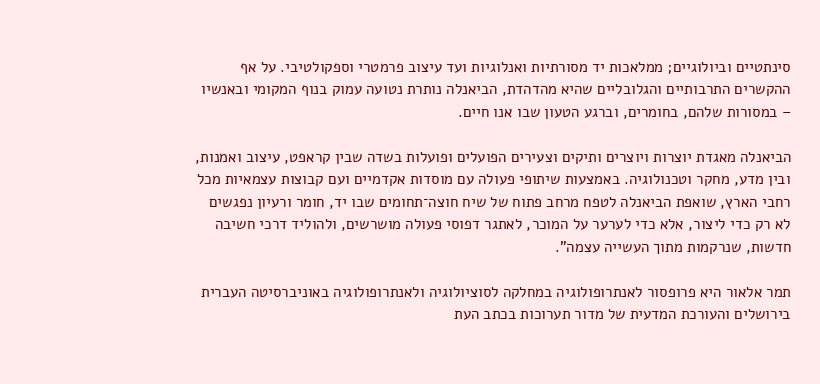סינתטיים וביולוגיים; ממלאכות יד מסורתיות ואנלוגיות ועד עיצוב פרמטרי וספקולטיבי. על אף ההקשרים התרבותיים והגלובליים שהיא מהדהדת, הביאנלה נותרת נטועה עמוק בנוף המקומי ובאנשיו – במסורות שלהם, בחומרים, וברגע הטעון שבו אנו חיים.

הביאנלה מאגדת יוצרות ויוצרים ותיקים וצעירים הפועלים ופועלות בשדה שבין קראפט, עיצוב ואמנות, ובין מדע, מחקר וטכנולוגיה. באמצעות שיתופי פעולה עם מוסדות אקדמיים ועם קבוצות עצמאיות מכל רחבי הארץ, שואפת הביאנלה לטפח מרחב פתוח של שיח חוצה־תחומים שבו יד, חומר ורעיון נפגשים לא רק כדי ליצור, אלא כדי לערער על המוכר, לאתגר דפוסי פעולה מושרשים, ולהוליד דרכי חשיבה חדשות, שנרקמות מתוך העשייה עצמה".

תמר אלאור היא פרופסור לאנתרופולוגיה במחלקה לסוציולוגיה ולאנתרופולוגיה באוניברסיטה העברית בירושלים והעורכת המדעית של מדור תערוכות בכתב העת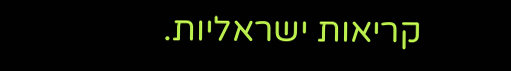קריאות ישראליות.